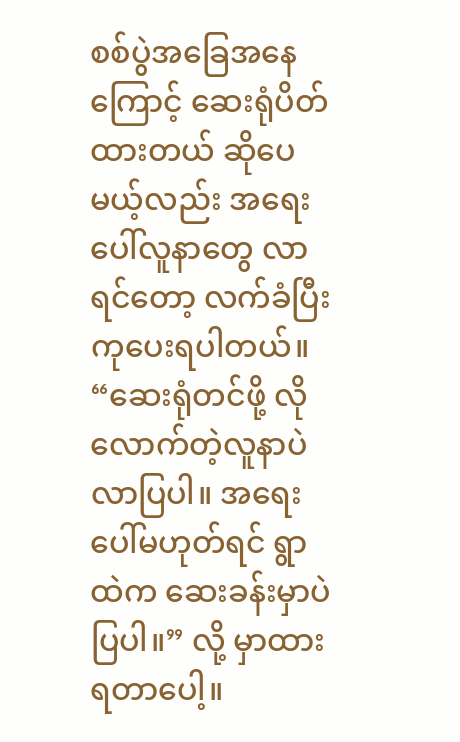စစ်ပွဲအခြေအနေကြောင့် ဆေးရုံပိတ်ထားတယ် ဆိုပေမယ့်လည်း အရေးပေါ်လူနာတွေ လာရင်တော့ လက်ခံပြီး ကုပေးရပါတယ်။ “ဆေးရုံတင်ဖို့ လိုလောက်တဲ့လူနာပဲ လာပြပါ။ အရေးပေါ်မဟုတ်ရင် ရွာထဲက ဆေးခန်းမှာပဲ ပြပါ။” လို့ မှာထားရတာပေါ့။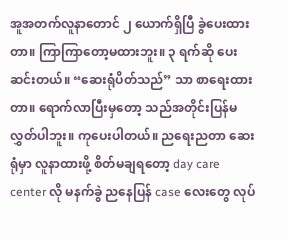အူအတက်လူနာတောင် ၂ ယောက်ရှိပြီ ခွဲပေးထားတာ။ ကြာကြာတော့မထားဘူး။ ၃ ရက်ဆို ပေးဆင်းတယ်။ “ဆေးရုံပိတ်သည်” သာ စာရေးထားတာ။ ရောက်လာပြီးမှတော့ သည်အတိုင်းပြန်မလွှတ်ပါဘူး။ ကုပေးပါတယ်။ ညရေးညတာ ဆေးရုံမှာ လူနာထားဖို့ စိတ်မချရတော့ day care center လို မနက်ခွဲ ညနေပြန် case လေးတွေ လုပ်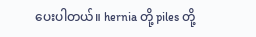ပေးပါတယ်။ hernia တို့ piles တို့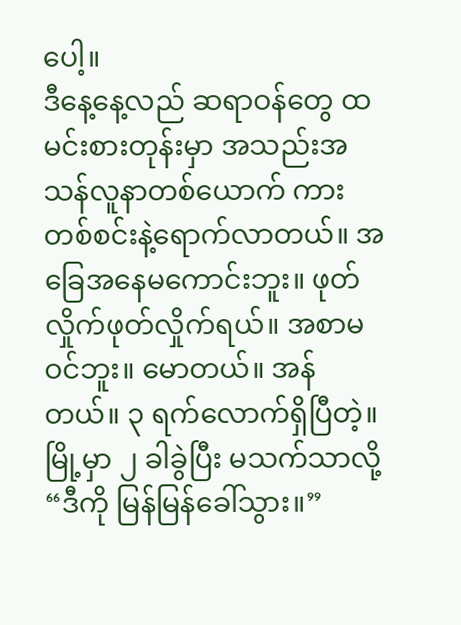ပေါ့။
ဒီနေ့နေ့လည် ဆရာဝန်တွေ ထမင်းစားတုန်းမှာ အသည်းအသန်လူနာတစ်ယောက် ကားတစ်စင်းနဲ့ရောက်လာတယ်။ အခြေအနေမကောင်းဘူး။ ဖုတ်လှိုက်ဖုတ်လှိုက်ရယ်။ အစာမဝင်ဘူး။ မောတယ်။ အန်တယ်။ ၃ ရက်လောက်ရှိပြီတဲ့။ မြို့မှာ ၂ ခါခွဲပြီး မသက်သာလို့ “ဒီကို မြန်မြန်ခေါ်သွား။”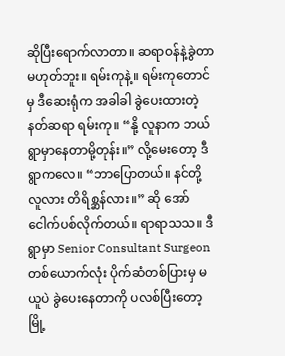ဆိုပြီးရောက်လာတာ။ ဆရာဝန်နဲ့ခွဲတာ မဟုတ်ဘူး။ ရမ်းကုနဲ့။ ရမ်းကုတောင်မှ ဒီဆေးရုံက အခါခါ ခွဲပေးထားတဲ့ နတ်ဆရာ ရမ်းကု။ “နို့ လူနာက ဘယ်ရွာမှာနေတာမို့တုန်း။” လို့မေးတော့ ဒီရွာကလေ။ “ဘာပြောတယ်။ နင်တို့ လူလား တိရိစ္ဆန်လား။” ဆို အော်ငေါက်ပစ်လိုက်တယ်။ ရာရာသသ။ ဒီရွာမှာ Senior Consultant Surgeon တစ်ယောက်လုံး ပိုက်ဆံတစ်ပြားမှ မယူပဲ ခွဲပေးနေတာကို ပလစ်ပြီးတော့ မြို့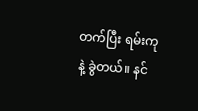တက်ပြီး ရမ်းကုနဲ့ ခွဲတယ်။ နင်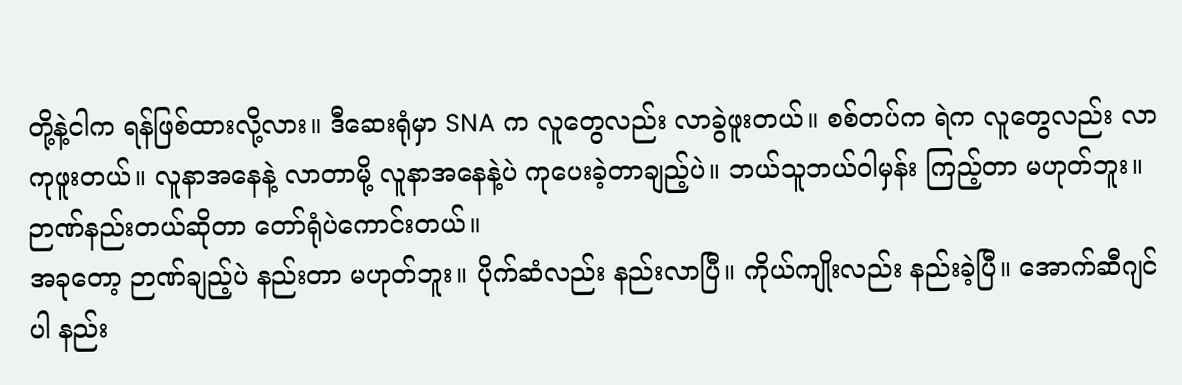တို့နဲ့ငါက ရန်ဖြစ်ထားလို့လား။ ဒီဆေးရုံမှာ SNA က လူတွေလည်း လာခွဲဖူးတယ်။ စစ်တပ်က ရဲက လူတွေလည်း လာကုဖူးတယ်။ လူနာအနေနဲ့ လာတာမို့ လူနာအနေနဲ့ပဲ ကုပေးခဲ့တာချည့်ပဲ။ ဘယ်သူဘယ်ဝါမှန်း ကြည့်တာ မဟုတ်ဘူး။ ဉာဏ်နည်းတယ်ဆိုတာ တော်ရုံပဲကောင်းတယ်။
အခုတော့ ဉာဏ်ချည့်ပဲ နည်းတာ မဟုတ်ဘူး။ ပိုက်ဆံလည်း နည်းလာပြီ။ ကိုယ်ကျိုးလည်း နည်းခဲ့ပြီ။ အောက်ဆီဂျင်ပါ နည်း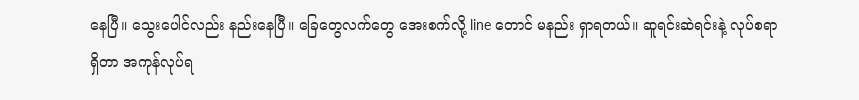နေပြီ။ သွေးပေါင်လည်း နည်းနေပြီ။ ခြေတွေလက်တွေ အေးစက်လို့ line တောင် မနည်း ရှာရတယ်။ ဆူရင်းဆဲရင်းနဲ့ လုပ်စရာရှိတာ အကုန်လုပ်ရ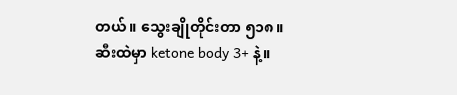တယ်။ သွေးချိုတိုင်းတာ ၅၁၈။ ဆီးထဲမှာ ketone body 3+ နဲ့။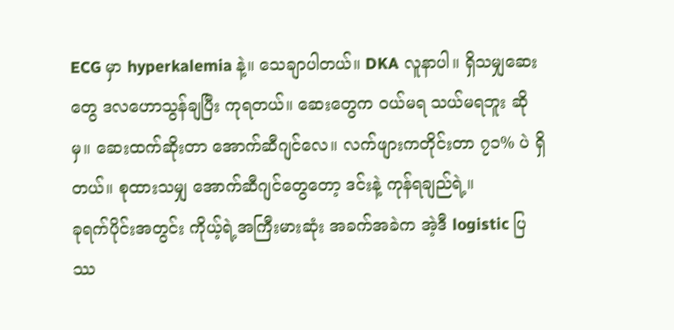ECG မှာ hyperkalemia နဲ့။ သေချာပါတယ်။ DKA လူနာပါ။ ရှိသမျှဆေးတွေ ဒလဟောသွန်ချပြီး ကုရတယ်။ ဆေးတွေက ဝယ်မရ သယ်မရဘူး ဆိုမှ။ ဆေးထက်ဆိုးတာ အောက်ဆီဂျင်လေ။ လက်ဖျားကတိုင်းတာ ၇၁% ပဲ ရှိတယ်။ စုထားသမျှ အောက်ဆီဂျင်တွေတော့ ဒင်းနဲ့ ကုန်ရချည်ရဲ့။
ခုရက်ပိုင်းအတွင်း ကိုယ့်ရဲ့အကြီးမားဆုံး အခက်အခဲက အဲ့ဒီ logistic ပြဿ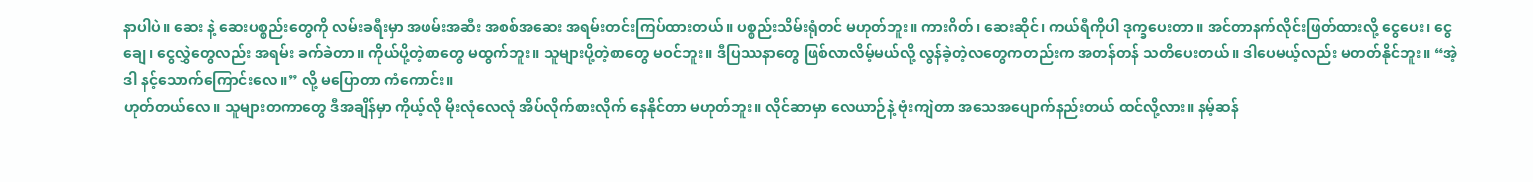နာပါပဲ။ ဆေး နဲ့ ဆေးပစ္စည်းတွေကို လမ်းခရီးမှာ အဖမ်းအဆီး အစစ်အဆေး အရမ်းတင်းကြပ်ထားတယ်။ ပစ္စည်းသိမ်းရုံတင် မဟုတ်ဘူး။ ကားဂိတ်၊ ဆေးဆိုင်၊ ကယ်ရီကိုပါ ဒုက္ခပေးတာ။ အင်တာနက်လိုင်းဖြတ်ထားလို့ ငွေပေး၊ ငွေချေ၊ ငွေလွှဲတွေလည်း အရမ်း ခက်ခဲတာ။ ကိုယ်ပို့တဲ့စာတွေ မထွက်ဘူး။ သူများပို့တဲ့စာတွေ မဝင်ဘူး။ ဒီပြဿနာတွေ ဖြစ်လာလိမ့်မယ်လို့ လွန်ခဲ့တဲ့လတွေကတည်းက အတန်တန် သတိပေးတယ်။ ဒါပေမယ့်လည်း မတတ်နိုင်ဘူး။ “အဲ့ဒါ နင့်သောက်ကြောင်းလေ။” လို့ မပြောတာ ကံကောင်း။
ဟုတ်တယ်လေ။ သူများတကာတွေ ဒီအချိန်မှာ ကိုယ့်လို မိုးလုံလေလုံ အိပ်လိုက်စားလိုက် နေနိုင်တာ မဟုတ်ဘူး။ လိုင်ဆာမှာ လေယာဉ်နဲ့ ဗုံးကျဲတာ အသေအပျောက်နည်းတယ် ထင်လို့လား။ နမ့်ဆန်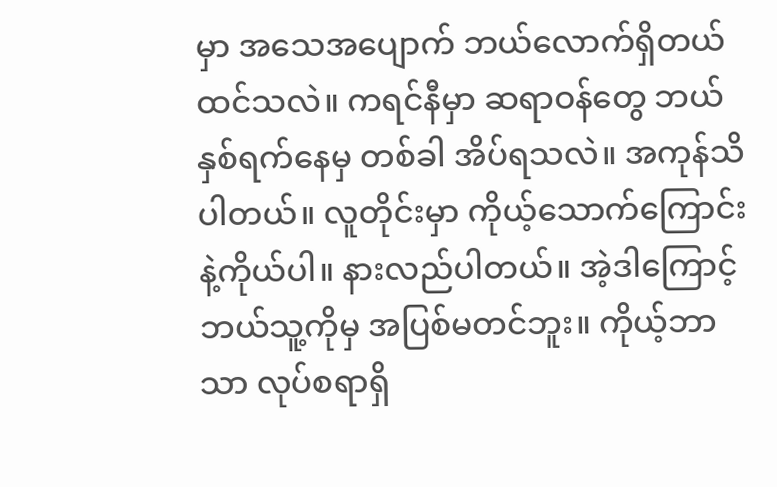မှာ အသေအပျောက် ဘယ်လောက်ရှိတယ် ထင်သလဲ။ ကရင်နီမှာ ဆရာဝန်တွေ ဘယ်နှစ်ရက်နေမှ တစ်ခါ အိပ်ရသလဲ။ အကုန်သိပါတယ်။ လူတိုင်းမှာ ကိုယ့်သောက်ကြောင်းနဲ့ကိုယ်ပါ။ နားလည်ပါတယ်။ အဲ့ဒါကြောင့် ဘယ်သူ့ကိုမှ အပြစ်မတင်ဘူး။ ကိုယ့်ဘာသာ လုပ်စရာရှိ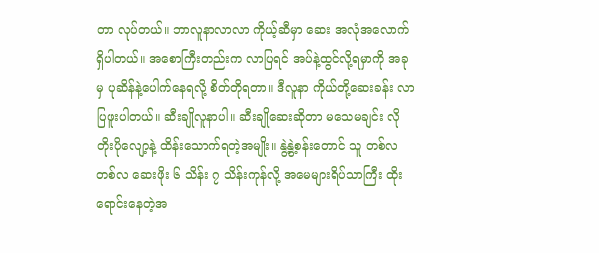တာ လုပ်တယ်။ ဘာလူနာလာလာ ကိုယ့်ဆီမှာ ဆေး အလုံအလောက် ရှိပါတယ်။ အစောကြီးတည်းက လာပြရင် အပ်နဲ့ထွင်လို့ရမှာကို အခုမှ ပုဆိန်နဲ့ပေါက်နေရလို့ စိတ်တိုရတာ။ ဒီလူနာ ကိုယ်တို့ဆေးခန်း လာပြဖူးပါတယ်။ ဆီးချိုလူနာပါ။ ဆီးချိုဆေးဆိုတာ မသေမချင်း လိုတိုးပိုလျော့နဲ့ ထိန်းသောက်ရတဲ့အမျိုး။ နွဲ့နွဲ့စန်းတောင် သူ တစ်လတစ်လ ဆေးဖိုး ၆ သိန်း ၇ သိန်းကုန်လို့ အမေများရိပ်သာကြီး ထိုးရောင်းနေတဲ့အ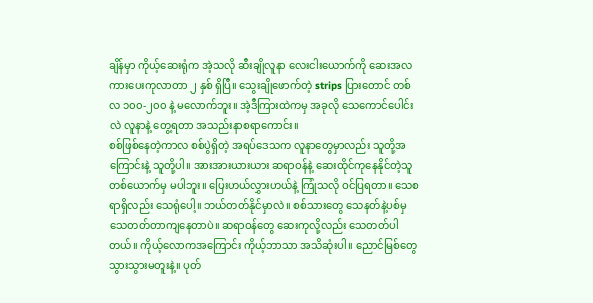ချိန်မှာ ကိုယ့်ဆေးရုံက အဲ့သလို ဆီးချိုလူနာ လေးငါးယောက်ကို ဆေးအလကားပေးကုလာတာ ၂ နှစ် ရှိပြီ။ သွေးချိုဖောက်တဲ့ strips ပြားတောင် တစ်လ ၁၀၀-၂၀၀ နဲ့ မလောက်ဘူး။ အဲ့ဒီကြားထဲကမှ အခုလို သေကောင်ပေါင်းလဲ လူနာနဲ့ တွေ့ရတာ အသည်းနာစရာကောင်း။
စစ်ဖြစ်နေတဲ့ကာလ စစ်ပွဲရှိတဲ့ အရပ်ဒေသက လူနာတွေမှာလည်း သူတို့အကြောင်းနဲ့ သူတို့ပါ။ အားအားယားယား ဆရာဝန်နဲ့ ဆေးထိုင်ကုနေနိုင်တဲ့သူ တစ်ယောက်မှ မပါဘူး။ ပြေးဟယ်လွှားဟယ်နဲ့ ကြုံသလို ဝင်ပြရတာ။ သေစရာရှိလည်း သေရုံပေါ့။ ဘယ်တတ်နိုင်မှာလဲ။ စစ်သားတွေ သေနတ်နဲ့ပစ်မှ သေတတ်တာကျနေတာပဲ။ ဆရာဝန်တွေ ဆေးကုလို့လည်း သေတတ်ပါတယ်။ ကိုယ့်လောကအကြောင်း ကိုယ့်ဘာသာ အသိဆုံးပါ။ ညောင်မြစ်တွေ သွားသွားမတူးနဲ့။ ပုတ်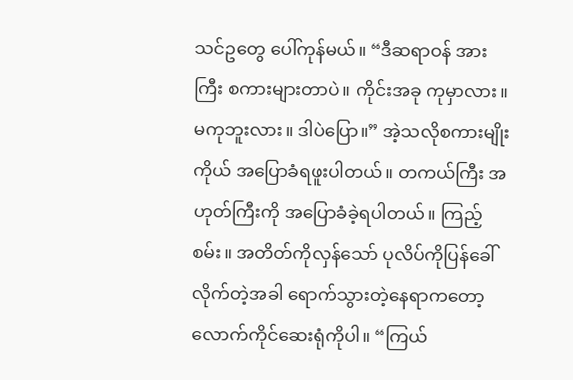သင်ဥတွေ ပေါ်ကုန်မယ်။ “ဒီဆရာဝန် အားကြီး စကားများတာပဲ။ ကိုင်းအခု ကုမှာလား။ မကုဘူးလား။ ဒါပဲပြော။” အဲ့သလိုစကားမျိုး ကိုယ် အပြောခံရဖူးပါတယ်။ တကယ်ကြီး အဟုတ်ကြီးကို အပြောခံခဲ့ရပါတယ်။ ကြည့်စမ်း။ အတိတ်ကိုလှန်သော် ပုလိပ်ကိုပြန်ခေါ် လိုက်တဲ့အခါ ရောက်သွားတဲ့နေရာကတော့ လောက်ကိုင်ဆေးရုံကိုပါ။ “ကြယ်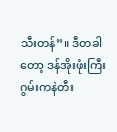သီးတန်”။ ဒီတခါတော့ ဒန်အိုးဖုံးကြီး ဂွမ်းကနဲတီး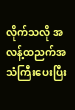လိုက်သလို အလန့်ထညက်အသံကြီးပေးပြီး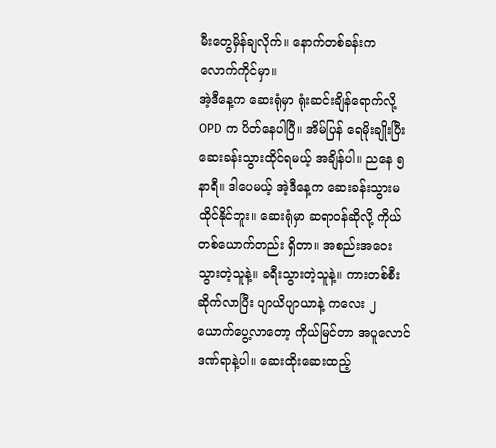မီးတွေမှိန်ချလိုက်။ နောက်တစ်ခန်းက လောက်ကိုင်မှာ။
အဲ့ဒီနေ့က ဆေးရုံမှာ ရုံးဆင်းချိန်ရောက်လို့ OPD က ပိတ်နေပါပြီ။ အိမ်ပြန် ရေမိုးချိုးပြီး ဆေးခန်းသွားထိုင်ရမယ့် အချိန်ပါ။ ညနေ ၅ နာရီ။ ဒါပေမယ့် အဲ့ဒီနေ့က ဆေးခန်းသွားမထိုင်နိုင်ဘူး။ ဆေးရုံမှာ ဆရာဝန်ဆိုလို့ ကိုယ်တစ်ယောက်တည်း ရှိတာ။ အစည်းအဝေးသွားတဲ့သူနဲ့။ ခရီးသွားတဲ့သူနဲ့။ ကားတစ်စီးဆိုက်လာပြီး ပျာယိပျာယာနဲ့ ကလေး ၂ ယောက်ပွေ့လာတော့ ကိုယ်မြင်တာ အပူလောင် ဒဏ်ရာနဲ့ပါ။ ဆေးထိုးဆေးထည့်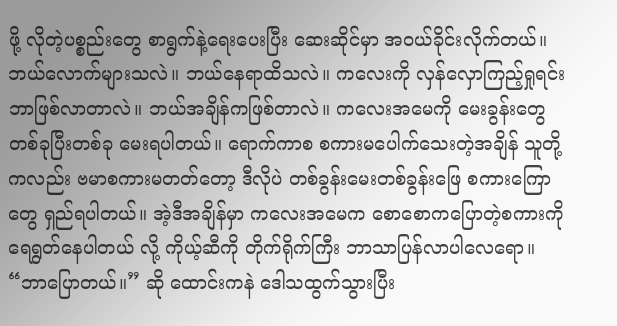ဖို့ လိုတဲ့ပစ္စည်းတွေ စာရွက်နဲ့ရေးပေးပြီး ဆေးဆိုင်မှာ အဝယ်ခိုင်းလိုက်တယ်။ ဘယ်လောက်များသလဲ။ ဘယ်နေရာထိသလဲ။ ကလေးကို လှန်လှောကြည့်ရှုရင်း ဘာဖြစ်လာတာလဲ။ ဘယ်အချိန်ကဖြစ်တာလဲ။ ကလေးအမေကို မေးခွန်းတွေ တစ်ခုပြီးတစ်ခု မေးရပါတယ်။ ရောက်ကာစ စကားမပေါက်သေးတဲ့အချိန် သူတို့ကလည်း ဗမာစကားမတတ်တော့ ဒီလိုပဲ တစ်ခွန်းမေးတစ်ခွန်းဖြေ စကားကြောတွေ ရှည်ရပါတယ်။ အဲ့ဒီအချိန်မှာ ကလေးအမေက စောစောကပြောတဲ့စကားကို ရေရွတ်နေပါတယ် လို့ ကိုယ့်ဆီကို တိုက်ရိုက်ကြီး ဘာသာပြန်လာပါလေရော။ “ဘာပြောတယ်။” ဆို ထောင်းကနဲ ဒေါသထွက်သွားပြီး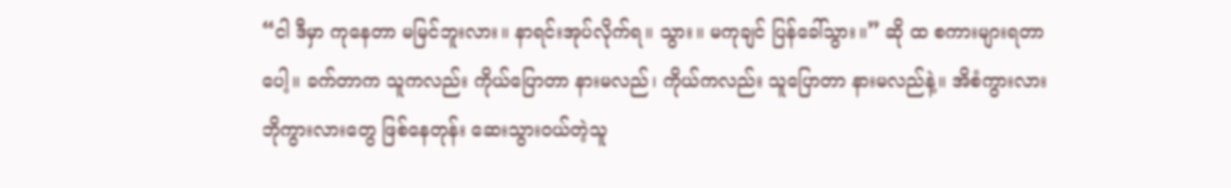“ငါ ဒီမှာ ကုနေတာ မမြင်ဘူးလား။ နာရင်းအုပ်လိုက်ရ။ သွား။ မကုချင် ပြန်ခေါ်သွား။” ဆို ထ စကားများရတာပေါ့။ ခက်တာက သူကလည်း ကိုယ်ပြောတာ နားမလည်၊ ကိုယ်ကလည်း သူပြောတာ နားမလည်နဲ့။ အိစံကွားလား ဘိုကွားလားတွေ ဖြစ်နေတုန်း ဆေးသွားဝယ်တဲ့သူ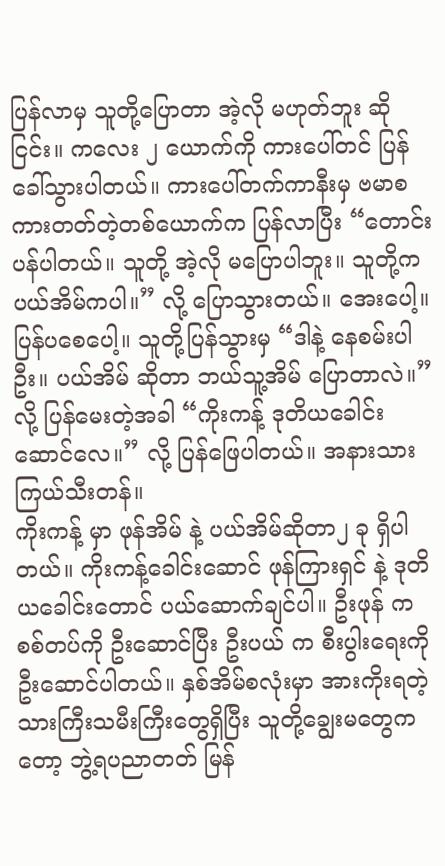ပြန်လာမှ သူတို့ပြောတာ အဲ့လို မဟုတ်ဘူး ဆို ငြင်း။ ကလေး ၂ ယောက်ကို ကားပေါ်တင် ပြန်ခေါ်သွားပါတယ်။ ကားပေါ်တက်ကာနီးမှ ဗမာစကားတတ်တဲ့တစ်ယောက်က ပြန်လာပြီး “တောင်းပန်ပါတယ်။ သူတို့ အဲ့လို မပြောပါဘူး။ သူတို့က ပယ်အိမ်ကပါ။” လို့ ပြောသွားတယ်။ အေးပေါ့။ ပြန်ပစေပေါ့။ သူတို့ပြန်သွားမှ “ဒါနဲ့ နေစမ်းပါဦး။ ပယ်အိမ် ဆိုတာ ဘယ်သူ့အိမ် ပြောတာလဲ။” လို့ ပြန်မေးတဲ့အခါ “ကိုးကန့် ဒုတိယခေါင်းဆောင်လေ။” လို့ ပြန်ဖြေပါတယ်။ အနားသား ကြယ်သီးတန်။
ကိုးကန့် မှာ ဖုန်အိမ် နဲ့ ပယ်အိမ်ဆိုတာ၂ ခု ရှိပါတယ်။ ကိုးကန့်ခေါင်းဆောင် ဖုန်ကြားရှင် နဲ့ ဒုတိယခေါင်းတောင် ပယ်ဆောက်ချင်ပါ။ ဦးဖုန် က စစ်တပ်ကို ဦးဆောင်ပြီး ဦးပယ် က စီးပွါးရေးကို ဦးဆောင်ပါတယ်။ နှစ်အိမ်စလုံးမှာ အားကိုးရတဲ့ သားကြီးသမီးကြီးတွေရှိပြီး သူတို့ချွေးမတွေကတော့ ဘွဲ့ရပညာတတ် မြန်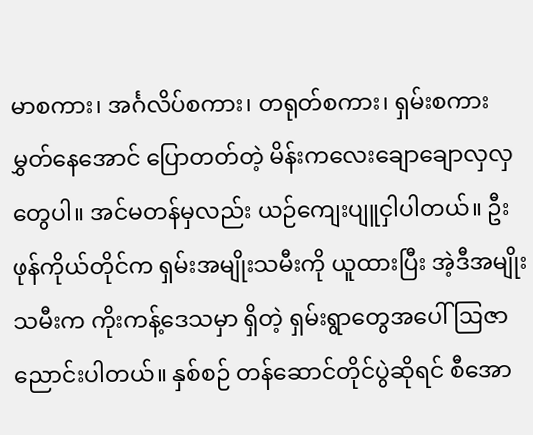မာစကား၊ အင်္ဂလိပ်စကား၊ တရုတ်စကား၊ ရှမ်းစကား မွှတ်နေအောင် ပြောတတ်တဲ့ မိန်းကလေးချောချောလှလှတွေပါ။ အင်မတန်မှလည်း ယဉ်ကျေးပျူငှါပါတယ်။ ဦးဖုန်ကိုယ်တိုင်က ရှမ်းအမျိုးသမီးကို ယူထားပြီး အဲ့ဒီအမျိုးသမီးက ကိုးကန့်ဒေသမှာ ရှိတဲ့ ရှမ်းရွာတွေအပေါ် ဩဇာညောင်းပါတယ်။ နှစ်စဉ် တန်ဆောင်တိုင်ပွဲဆိုရင် စီအော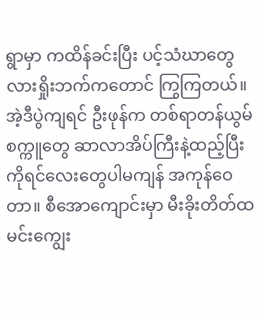ရွာမှာ ကထိန်ခင်းပြီး ပင့်သံဃာတွေ လားရှိုးဘက်ကတောင် ကြွကြတယ်။ အဲ့ဒီပွဲကျရင် ဦးဖုန်က တစ်ရာတန်ယွမ်စက္ကူတွေ ဆာလာအိပ်ကြီးနဲ့ထည့်ပြီး ကိုရင်လေးတွေပါမကျန် အကုန်ဝေတာ။ စီအောကျောင်းမှာ မီးခိုးတိတ်ထမင်းကျွေး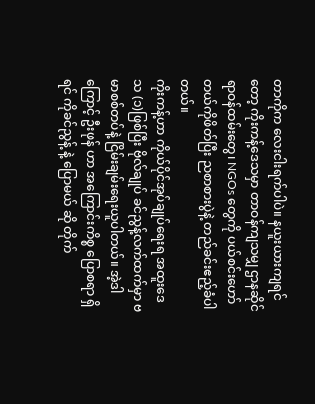တာကိုက လေးငါးရက်ပါပဲ။ နယူးယားကျရင်တော့ ကိုးကန့်ဒေသမှာ တာဝန်ကျသမျှ ဌာနဆိုင်ရာဝန်ထမ်းတွေ၊ NGOs တွေကို ပယ်စင်းဟော်တယ်ကိုဖိတ်ပြီး ညစာစားပွဲနဲ့ တည်ခင်းဧည့်ခံပါတယ်။
ကိုးကန့်ဟာ ကိုယ်ပိုင်အုပ်ချုပ်ရေးရ အထူးဒေသ (၁)ဖြစ်ပြီး ဗိုလ်ချုပ် ခင်ညွန့်လက်ထက်မှာ ဗမာစစ်တပ်နဲ့ ငြိမ်းချမ်းရေးယူပါတယ်။ အဲ့ဒါကြောင့် ဦးဖုန် ဟာ အကြောင်းကိစ္စ ပြောစရာ ရှိရင် ကိုခင်ညွန့် နဲ့ ပြောမယ် ဆို တိုက်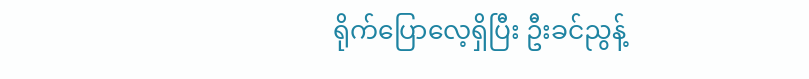ရိုက်ပြောလေ့ရှိပြီး ဦးခင်ညွန့်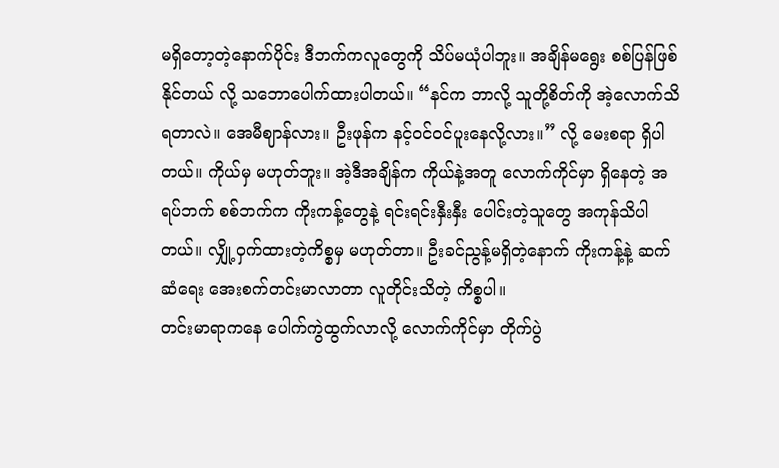မရှိတော့တဲ့နောက်ပိုင်း ဒီဘက်ကလူတွေကို သိပ်မယုံပါဘူး။ အချိန်မရွေး စစ်ပြန်ဖြစ်နိုင်တယ် လို့ သဘောပေါက်ထားပါတယ်။ “နင်က ဘာလို့ သူတို့စိတ်ကို အဲ့လောက်သိရတာလဲ။ အေမီဈာန်လား။ ဦးဖုန်က နင့်ဝင်ဝင်ပူးနေလို့လား။” လို့ မေးစရာ ရှိပါတယ်။ ကိုယ်မှ မဟုတ်ဘူး။ အဲ့ဒီအချိန်က ကိုယ်နဲ့အတူ လောက်ကိုင်မှာ ရှိနေတဲ့ အရပ်ဘက် စစ်ဘက်က ကိုးကန့်တွေနဲ့ ရင်းရင်းနှီးနှီး ပေါင်းတဲ့သူတွေ အကုန်သိပါတယ်။ လျှို့ဝှက်ထားတဲ့ကိစ္စမှ မဟုတ်တာ။ ဦးခင်ညွန့်မရှိတဲ့နောက် ကိုးကန့်နဲ့ ဆက်ဆံရေး အေးစက်တင်းမာလာတာ လူတိုင်းသိတဲ့ ကိစ္စပါ။
တင်းမာရာကနေ ပေါက်ကွဲထွက်လာလို့ လောက်ကိုင်မှာ တိုက်ပွဲ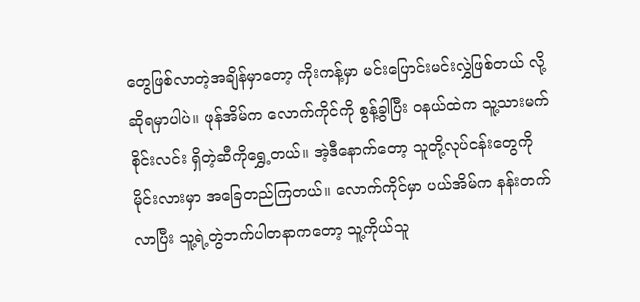တွေဖြစ်လာတဲ့အချိန်မှာတော့ ကိုးကန့်မှာ မင်းပြောင်းမင်းလွှဲဖြစ်တယ် လို့ ဆိုရမှာပါပဲ။ ဖုန်အိမ်က လောက်ကိုင်ကို စွန့်ခွါပြီး ဝနယ်ထဲက သူ့သားမက်စိုင်းလင်း ရှိတဲ့ဆီကိုရွှေ့တယ်။ အဲ့ဒီနောက်တော့ သူတို့လုပ်ငန်းတွေကို မိုင်းလားမှာ အခြေတည်ကြတယ်။ လောက်ကိုင်မှာ ပယ်အိမ်က နန်းတက်လာပြီး သူ့ရဲ့တွဲဘက်ပါတနာကတော့ သူ့ကိုယ်သူ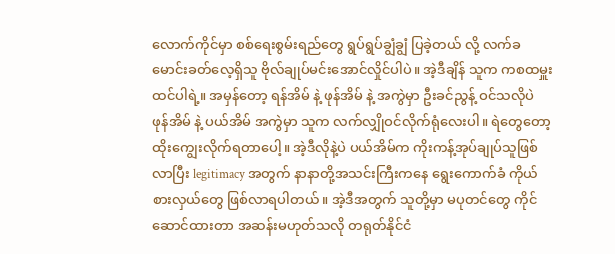လောက်ကိုင်မှာ စစ်ရေးစွမ်းရည်တွေ ရွပ်ရွပ်ချွံချွံ ပြခဲ့တယ် လို့ လက်ခမောင်းခတ်လေ့ရှိသူ ဗိုလ်ချုပ်မင်းအောင်လှိုင်ပါပဲ။ အဲ့ဒီချိန် သူက ကစထမှူး ထင်ပါရဲ့။ အမှန်တော့ ရန်အိမ် နဲ့ ဖုန်အိမ် နဲ့ အကွဲမှာ ဦးခင်ညွန့် ဝင်သလိုပဲ ဖုန်အိမ် နဲ့ ပယ်အိမ် အကွဲမှာ သူက လက်လျှိုဝင်လိုက်ရုံလေးပါ။ ရဲတွေတော့ ထိုးကျွေးလိုက်ရတာပေါ့။ အဲ့ဒီလိုနဲ့ပဲ ပယ်အိမ်က ကိုးကန့်အုပ်ချုပ်သူဖြစ်လာပြီး legitimacy အတွက် နာနာတို့အသင်းကြီးကနေ ရွေးကောက်ခံ ကိုယ်စားလှယ်တွေ ဖြစ်လာရပါတယ်။ အဲ့ဒီအတွက် သူတို့မှာ မပုတင်တွေ ကိုင်ဆောင်ထားတာ အဆန်းမဟုတ်သလို တရုတ်နိုင်ငံ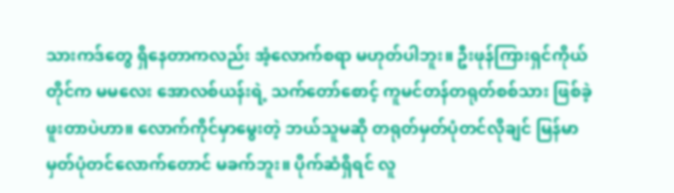သားကဒ်တွေ ရှိနေတာကလည်း အံ့လောက်စရာ မဟုတ်ပါဘူး။ ဦးဖုန်ကြားရှင်ကိုယ်တိုင်က မမလေး အောလစ်ယန်းရဲ့ သက်တော်စောင့် ကူမင်တန်တရုတ်စစ်သား ဖြစ်ခဲ့ဖူးတာပဲဟာ။ လောက်ကိုင်မှာမွေးတဲ့ ဘယ်သူမဆို တရုတ်မှတ်ပုံတင်လိုချင် မြန်မာမှတ်ပုံတင်လောက်တောင် မခက်ဘူး။ ပိုက်ဆံရှိရင် လူ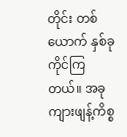တိုင်း တစ်ယောက် နှစ်ခု ကိုင်ကြတယ်။ အခု ကျားဖျန့်ကိစ္စ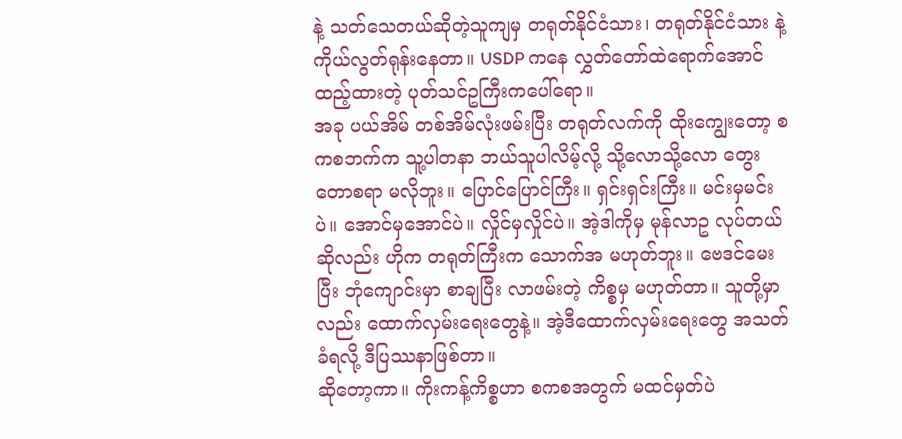နဲ့ သတ်သေတယ်ဆိုတဲ့သူကျမှ တရုတ်နိုင်ငံသား၊ တရုတ်နိုင်ငံသား နဲ့ ကိုယ်လွတ်ရုန်းနေတာ။ USDP ကနေ လွှတ်တော်ထဲရောက်အောင်ထည့်ထားတဲ့ ပုတ်သင်ဥကြီးကပေါ်ရော။
အခု ပယ်အိမ် တစ်အိမ်လုံးဖမ်းပြီး တရုတ်လက်ကို ထိုးကျွေးတော့ စကစဘက်က သူ့ပါတနာ ဘယ်သူပါလိမ့်လို့ သို့လောသို့လော တွေးတောစရာ မလိုဘူး။ ပြောင်ပြောင်ကြီး။ ရှင်းရှင်းကြီး။ မင်းမှမင်းပဲ။ အောင်မှအောင်ပဲ။ လှိုင်မှလှိုင်ပဲ။ အဲ့ဒါကိုမှ မုန်လာဥ လုပ်တယ် ဆိုလည်း ဟိုက တရုတ်ကြီးက သောက်အ မဟုတ်ဘူး။ ဗေဒင်မေးပြီး ဘုံကျောင်းမှာ စာချပြီး လာဖမ်းတဲ့ ကိစ္စမှ မဟုတ်တာ။ သူတို့မှာ လည်း ထောက်လှမ်းရေးတွေနဲ့။ အဲ့ဒီထောက်လှမ်းရေးတွေ အသတ်ခံရလို့ ဒီပြဿနာဖြစ်တာ။
ဆိုတော့ကာ။ ကိုးကန့်ကိစ္စဟာ စကစအတွက် မထင်မှတ်ပဲ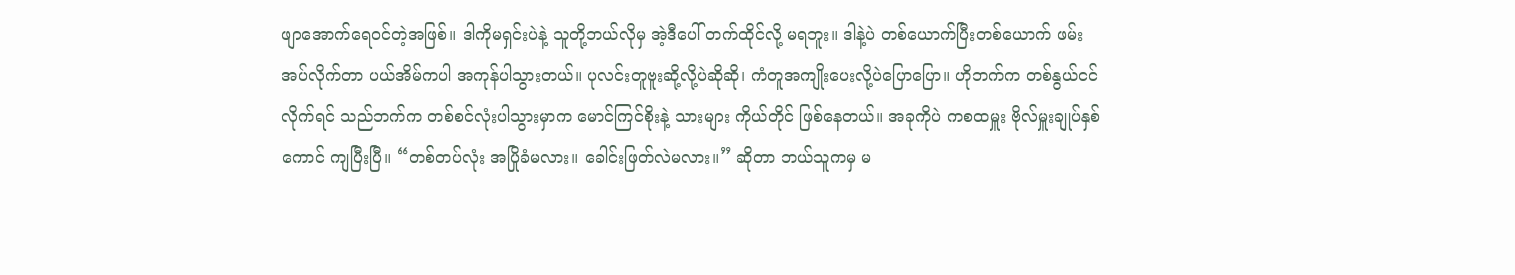ဖျာအောက်ရေဝင်တဲ့အဖြစ်။ ဒါကိုမရှင်းပဲနဲ့ သူတို့ဘယ်လိုမှ အဲ့ဒီပေါ် တက်ထိုင်လို့ မရဘူး။ ဒါနဲ့ပဲ တစ်ယောက်ပြီးတစ်ယောက် ဖမ်းအပ်လိုက်တာ ပယ်အိမ်ကပါ အကုန်ပါသွားတယ်။ ပုလင်းတူဗူးဆို့လို့ပဲဆိုဆို၊ ကံတူအကျိုးပေးလို့ပဲပြောပြော။ ဟိုဘက်က တစ်နွယ်ငင်လိုက်ရင် သည်ဘက်က တစ်စင်လုံးပါသွားမှာက မောင်ကြင်စိုးနဲ့ သားများ ကိုယ်တိုင် ဖြစ်နေတယ်။ အခုကိုပဲ ကစထမှူး ဗိုလ်မှူးချုပ်နှစ်ကောင် ကျပြီးပြီ။ “တစ်တပ်လုံး အပြိုခံမလား။ ခေါင်းဖြတ်လဲမလား။” ဆိုတာ ဘယ်သူကမှ မ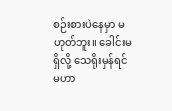စဉ်းစားပဲနေမှာ မဟုတ်ဘူး။ ခေါင်းမရှိလို့ သေရိုးမှန်ရင် မဟာ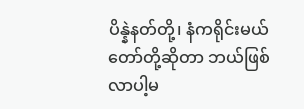ပိန္နဲနတ်တို့၊ နံကရိုင်းမယ်တော်တို့ဆိုတာ ဘယ်ဖြစ်လာပါ့မ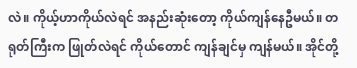လဲ။ ကိုယ့်ဟာကိုယ်လဲရင် အနည်းဆုံးတော့ ကိုယ်ကျန်နေဦမယ်။ တရုတ်ကြီးက ဖြုတ်လဲရင် ကိုယ်တောင် ကျန်ချင်မှ ကျန်မယ်။ အိုင်တို့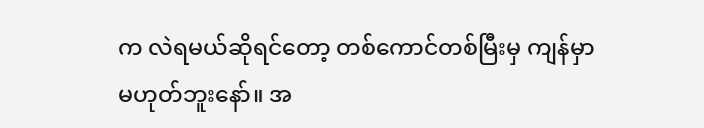က လဲရမယ်ဆိုရင်တော့ တစ်ကောင်တစ်မြီးမှ ကျန်မှာ မဟုတ်ဘူးနော်။ အ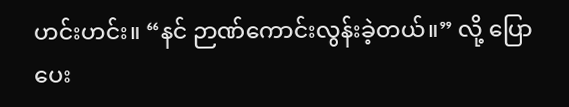ဟင်းဟင်း။ “နင် ဉာဏ်ကောင်းလွန်းခဲ့တယ်။” လို့ ပြောပေး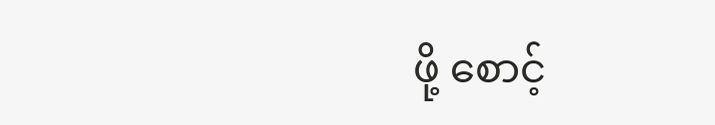ဖို့ စောင့်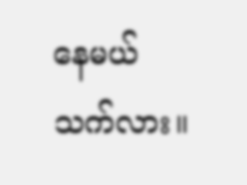နေမယ် သက်လား။